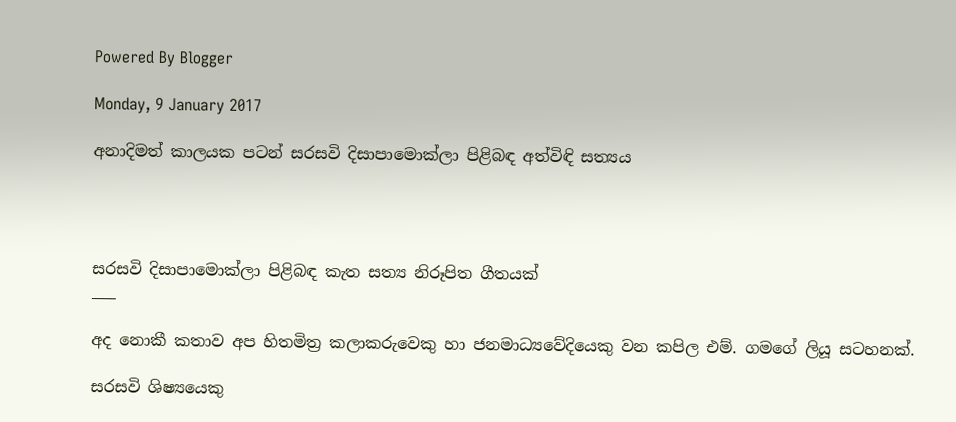Powered By Blogger

Monday, 9 January 2017

අනාදිමත් කාලයක පටන් සරසවි දිසාපාමොක්ලා පිළිබඳ අත්විඳි සත්‍යය




සරසවි දිසාපාමොක්ලා පිළිබඳ කැත සත්‍ය නිරූපිත ගීතයක්
___

අද නොකී කතාව අප හිතමිත්‍ර කලාකරුවෙකු හා ජනමාධ්‍යවේදියෙකු වන කපිල එම්. ගමගේ ලියූ සටහනක්.

සරසවි ශිෂ්‍යයෙකු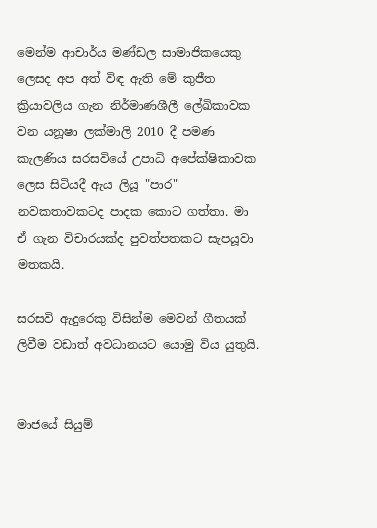මෙන්ම ආචාර්ය මණ්ඩල සාමාජිකයෙකු ලෙසද අප අත් විඳ ඇති මේ කුජීත ක්‍රියාවලිය ගැන නිර්මාණශීලී ලේඛිකාවක වන යනූෂා ලක්මාලි 2010 දී පමණ
කැලණිය සරසවියේ උපාධි අපේක්ෂිකාවක ලෙස සිටියදී ඇය ලියූ "පාර" නවකතාවකටද පාදක කොට ගත්තා. මා ඒ ගැන විචාරයක්ද පුවත්පතකට සැපයූවා මතකයි.

සරසවි ඇදුරෙකු විසින්ම මෙවන් ගීතයක් ලිවීම වඩාත් අවධානයට යොමු විය යුතුයි.


මාජයේ සියුම්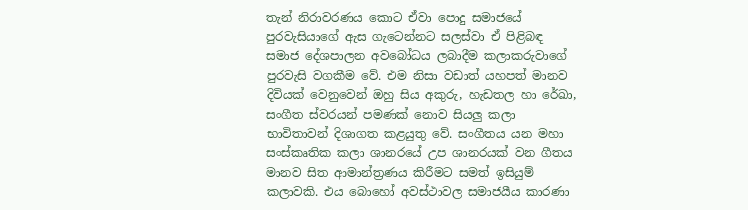තැන් නිරාවරණය කොට ඒවා පොදු සමාජයේ පුරවැසියාගේ ඇස ගැටෙන්නට සලස්වා ඒ පිළිබඳ සමාජ දේශපාලන අවබෝධය ලබාදීම කලාකරුවාගේ පුරවැසි වගකීම වේ. එම නිසා වඩාත් යහපත් මානව දිවියක් වෙනුවෙන් ඔහු සිය අකුරු, හැඩතල හා රේඛා, සංගීත ස්වරයන් පමණක් නොව සියලු කලා භාවිතාවන් දිශාගත කළයුතු වේ. සංගීතය යන මහා සංස්කෘතික කලා ශානරයේ උප ශානරයක් වන ගීතය මානව සිත ආමාන්ත්‍රණය කිරීමට සමත් ඉසියුම් කලාවකි. එය බොහෝ අවස්ථාවල සමාජයීය කාරණා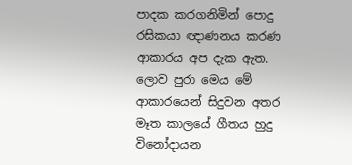පාදක කරගනිමින් පොදු රසිකයා ඥාණනය කරණ ආකාරය අප දැක ඇත. ලොව පුරා මෙය මේ ආකාරයෙන් සිදුවන අතර මෑත කාලයේ ගීතය හුදු විනෝදායන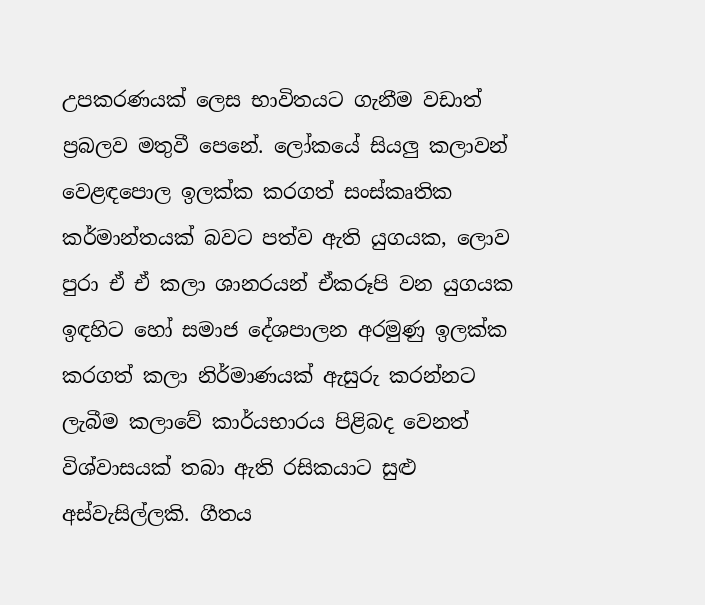උපකරණයක් ලෙස භාවිතයට ගැනීම වඩාත් ප්‍රබලව මතුවී පෙනේ. ලෝකයේ සියලු කලාවන් වෙළඳපොල ඉලක්ක කරගත් සංස්කෘතික කර්මාන්තයක් බවට පත්ව ඇති යුගයක, ලොව පුරා ඒ ඒ කලා ශානරයන් ඒකරූපි වන යුගයක ඉඳහිට හෝ සමාජ දේශපාලන අරමුණු ඉලක්ක කරගත් කලා නිර්මාණයක් ඇසුරු කරන්නට ලැබීම කලාවේ කාර්යභාරය පිළිබද වෙනත් විශ්වාසයක් තබා ඇති රසිකයාට සුළු අස්වැසිල්ලකි. ගීතය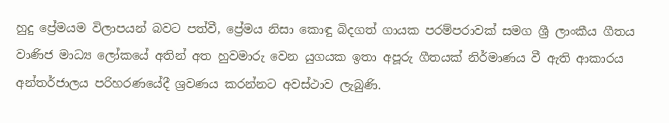හුදු ප්‍රේමයම විලාපයන් බවට පත්වී, ප්‍රේමය නිසා කොඳු බිදගත් ගායක පරම්පරාවක් සමග ශ්‍රී ලාංකීය ගීතය වාණිජ මාධ්‍ය ලෝකයේ අතින් අත හුවමාරු වෙන යුගයක ඉතා අපූරු ගීතයක් නිර්මාණය වී ඇති ආකාරය අන්තර්ජාලය පරිහරණයේදී ශ්‍රවණය කරන්නට අවස්ථාව ලැබුණි.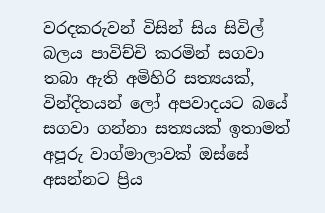වරදකරුවන් විසින් සිය සිවිල් බලය පාවිච්චි කරමින් සගවා තබා ඇති අමිහිරි සත්‍යයක්, වින්දිතයන් ලෝ අපවාදයට බයේ සගවා ගන්නා සත්‍යයක් ඉතාමත් අපූරු වාග්මාලාවක් ඔස්සේ අසන්නට ප්‍රිය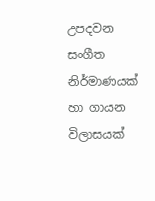උපදවන සංගීත නිර්මාණයක් හා ගායන විලාසයක්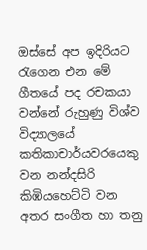ඔස්සේ අප ඉදිරියට රැගෙන එන මේ ගීතයේ පද රචකයා වන්නේ රුහුණු විශ්ව විද්‍යාලයේ කතිකාචාර්යවරයෙකු වන නන්දසිරි කිඹියහෙට්ටි වන අතර සංගීත හා තනු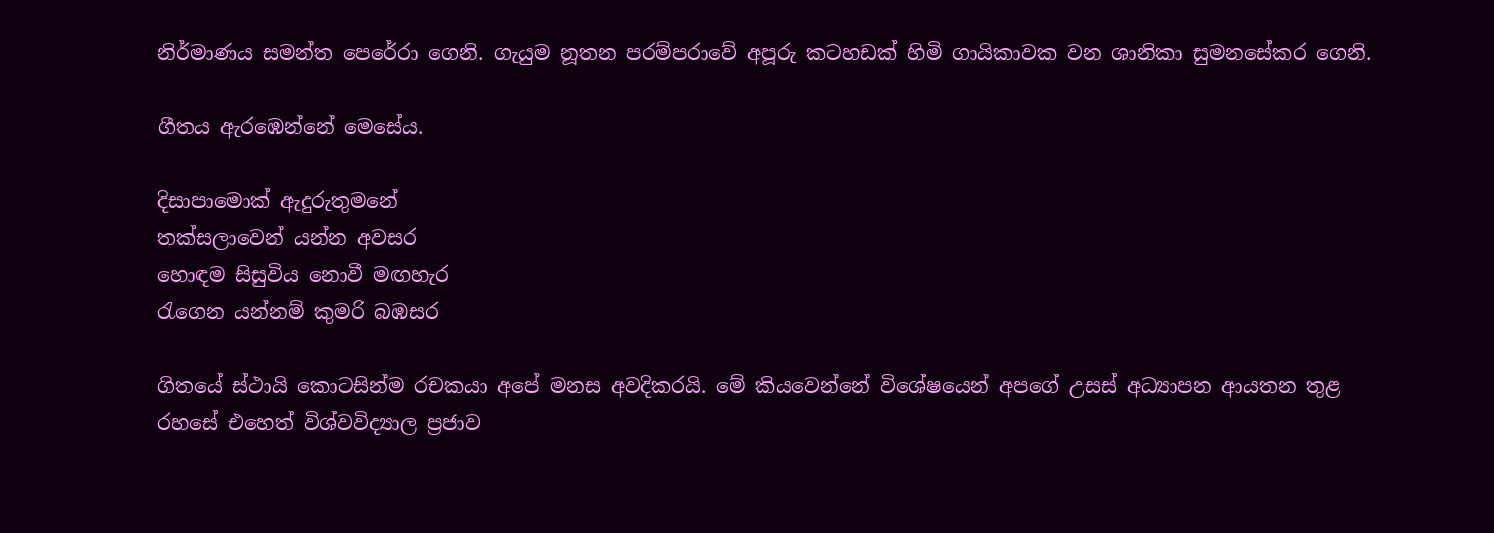නිර්මාණය සමන්ත පෙරේරා ගෙනි. ගැයුම නූතන පරම්පරාවේ අපූරු කටහඩක් හිමි ගායිකාවක වන ශානිකා සුමනසේකර ගෙනි.

ගීතය ඇරඹෙන්නේ මෙසේය.

දිසාපාමොක් ඇදුරුතුමනේ
තක්සලාවෙන් යන්න අවසර
හොඳම සිසුවිය නොවී මඟහැර
රැගෙන යන්නම් කුමරි බඹසර

ගිතයේ ස්ථායි කොටසින්ම රචකයා අපේ මනස අවදිකරයි. මේ කියවෙන්නේ විශේෂයෙන් අපගේ උසස් අධ්‍යාපන ආයතන තුළ රහසේ එහෙත් විශ්වවිද්‍යාල ප්‍රජාව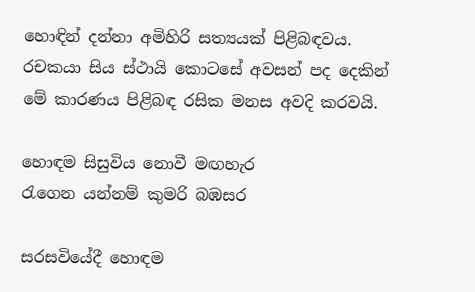හොඳින් දන්නා අමිහිරි සත්‍යයක් පිළිබඳවය. රචකයා සිය ස්ථායි කොටසේ අවසන් පද දෙකින් මේ කාරණය පිළිබඳ රසික මනස අවදි කරවයි.

හොඳම සිසුවිය නොවී මඟහැර
රැගෙන යන්නම් කුමරි බඹසර

සරසවියේදී හොඳම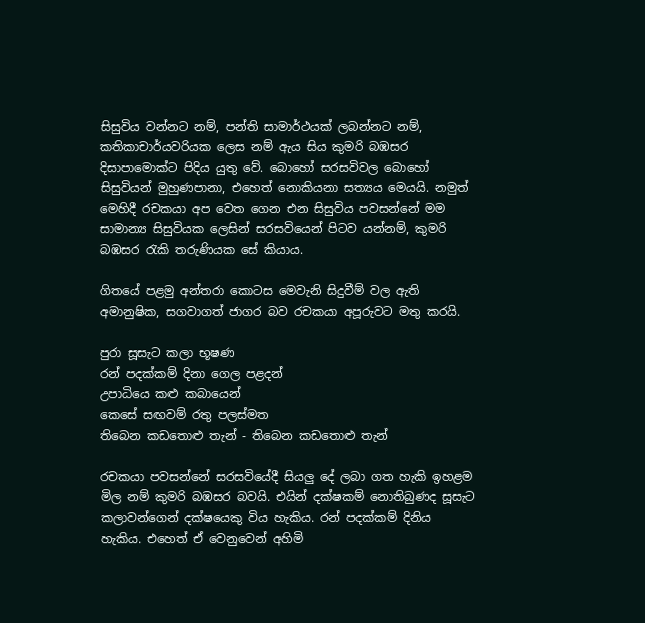සිසුවිය වන්නට නම්, පන්ති සාමාර්ථයක් ලබන්නට නම්, කතිකාචාර්යවරියක ලෙස නම් ඇය සිය කුමරි බඹසර දිසාපාමොක්ට පිදිය යුතු වේ. බොහෝ සරසවිවල බොහෝ සිසුවියන් මුහුණපානා, එහෙත් නොකියනා සත්‍යය මෙයයි. නමුත් මෙහිදී රචකයා අප වෙත ගෙන එන සිසුවිය පවසන්නේ මම සාමාන්‍ය සිසුවියක ලෙසින් සරසවියෙන් පිටව යන්නම්, කුමරි බඹසර රැකි තරුණියක සේ කියාය.

ගිතයේ පළමු අන්තරා කොටස මෙවැනි සිදුවීම් වල ඇති අමානුෂික, සගවාගත් ජාගර බව රචකයා අපූරුවට මතු කරයි.

පුරා සූසැට කලා භූෂණ
රන් පදක්කම් දිනා ගෙල පළදන්
උපාධියෙ කළු කබායෙන්
කෙසේ සඟවම් රතු පලස්මත
තිබෙන කඩතොළු තැන් - තිබෙන කඩතොළු තැන්

රචකයා පවසන්නේ සරසවියේදී සියලු දේ ලබා ගත හැකි ඉහළම මිල නම් කුමරි බඹසර බවයි. එයින් දක්ෂකම් නොතිබුණද සූසැට කලාවන්ගෙන් දක්ෂයෙකු විය හැකිය. රන් පදක්කම් දිනිය හැකිය. එහෙත් ඒ වෙනුවෙන් අහිමි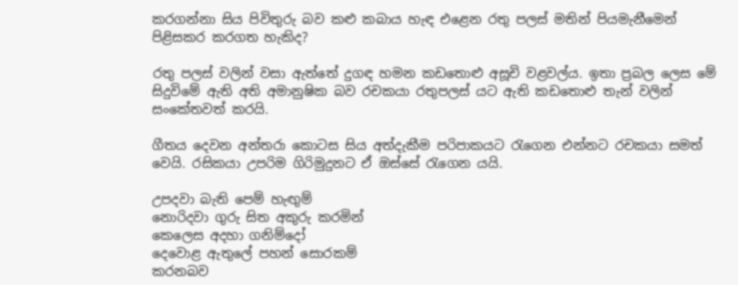කරගන්නා සිය පිවිතුරු බව කළු කබාය හැඳ එළෙන රතු පලස් මතින් පියමැනීමෙන් පිළිසකර කරගත හැකිද?

රතු පලස් වලින් වසා ඇත්තේ දුගඳ හමන කඩතොළු අසූචි වළවල්ය. ඉතා ප්‍රබල ලෙස මේ සිදුවිමේ ඇති අති අමානුෂික බව රචකයා රතුපලස් යට ඇති කඩතොළු තැන් වලින් සංකේතවත් කරයි.

ගීතය දෙවන අන්තරා කොටස සිය අත්දැකීම පරිපාකයට රැගෙන එන්නට රචකයා සමත් වෙයි. රසිකයා උපරිම ගිරිමුදුනට ඒ ඔස්සේ රැගෙන යයි.

උපදවා බැති පෙම් හැඟුම්
නොරිදවා ගුරු සිත අකුරු කරමින්
කෙලෙස අදහා ගනිම්දෝ
දෙවොළ ඇතුලේ පහන් සොරකම්
කරනබව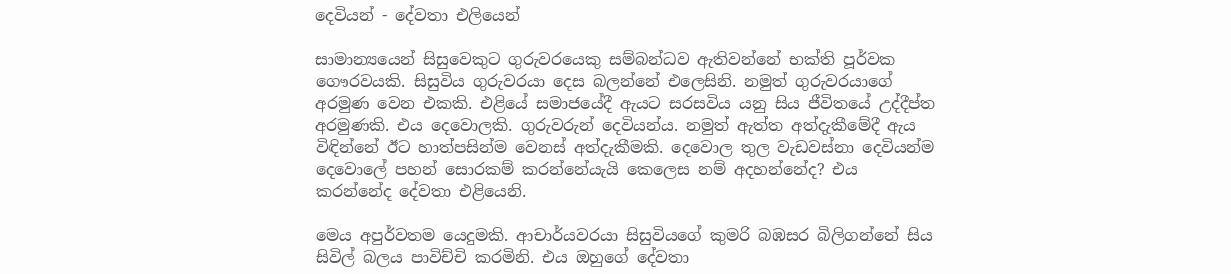දෙවියන් - දේවතා එලියෙන්

සාමාන්‍යයෙන් සිසුවෙකුට ගුරුවරයෙකු සම්බන්ධව ඇතිවන්නේ භක්ති පූර්වක ගෞරවයකි. සිසුවිය ගුරුවරයා දෙස බලන්නේ එලෙසිනි. නමුත් ගුරුවරයාගේ අරමුණ වෙන එකකි. එළියේ සමාජයේදී ඇයට සරසවිය යනු සිය ජීවිතයේ උද්දීප්ත අරමුණකි. එය දෙවොලකි. ගුරුවරුන් දෙවියන්ය. නමුත් ඇත්ත අත්දැකීමේදී ඇය විඳින්නේ ඊට හාත්පසින්ම වෙනස් අත්දැකීමකි. දෙවොල තුල වැඩවස්නා දෙවියන්ම දෙවොලේ පහන් සොරකම් කරන්නේයැයි කෙලෙස නම් අදහන්නේද? එය කරන්නේද දේවතා එළියෙනි.

මෙය අපුර්වතම යෙදුමකි. ආචාර්යවරයා සිසුවියගේ කුමරි බඹසර බිලිගන්නේ සිය සිවිල් බලය පාවිච්චි කරමිනි. එය ඔහුගේ දේවතා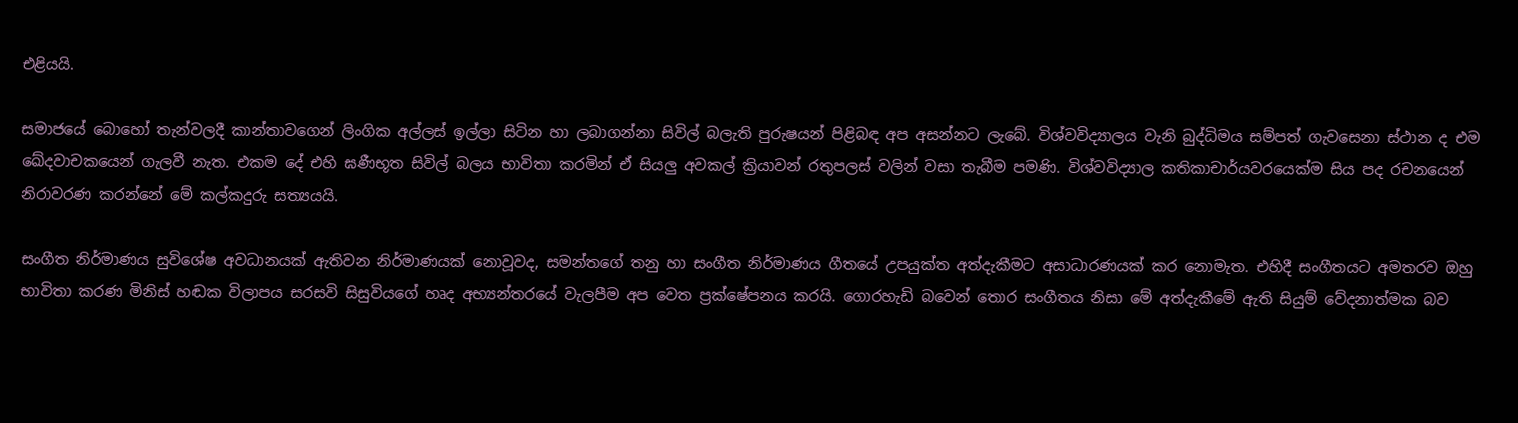එළියයි.

සමාජයේ බොහෝ තැන්වලදී කාන්තාවගෙන් ලිංගික අල්ලස් ඉල්ලා සිටින හා ලබාගන්නා සිවිල් බලැති පුරුෂයන් පිළිබඳ අප අසන්නට ලැබේ. විශ්වවිද්‍යාලය වැනි බුද්ධිමය සම්පත් ගැවසෙනා ස්ථාන ද එම ඛේදවාචකයෙන් ගැලවී නැත. එකම දේ එහි ඝණීභූත සිවිල් බලය භාවිතා කරමින් ඒ සියලු අවකල් ක්‍රියාවන් රතුපලස් වලින් වසා තැබීම පමණි. විශ්වවිද්‍යාල කතිකාචාර්යවරයෙක්ම සිය පද රචනයෙන් නිරාවරණ කරන්නේ මේ කල්කදුරු සත්‍යයයි.

සංගීත නිර්මාණය සුවිශේෂ අවධානයක් ඇතිවන නිර්මාණයක් නොවූවද, සමන්තගේ තනු හා සංගීත නිර්මාණය ගීතයේ උපයුක්ත අත්දැකීමට අසාධාරණයක් කර නොමැත. එහිදී සංගීතයට අමතරව ඔහු භාවිතා කරණ මිනිස් හඬක විලාපය සරසවි සිසුවියගේ හෘද අභ්‍යන්තරයේ වැලපීම අප වෙත ප්‍රක්ෂේපනය කරයි. ගොරහැඩි බවෙන් තොර සංගීතය නිසා මේ අත්දැකීමේ ඇති සියුම් වේදනාත්මක බව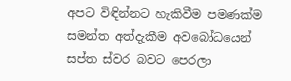අපට විඳින්නට හැකිවීම පමණක්ම සමන්ත අත්දැකීම අවබෝධයෙන් සප්ත ස්වර බවට පෙරලා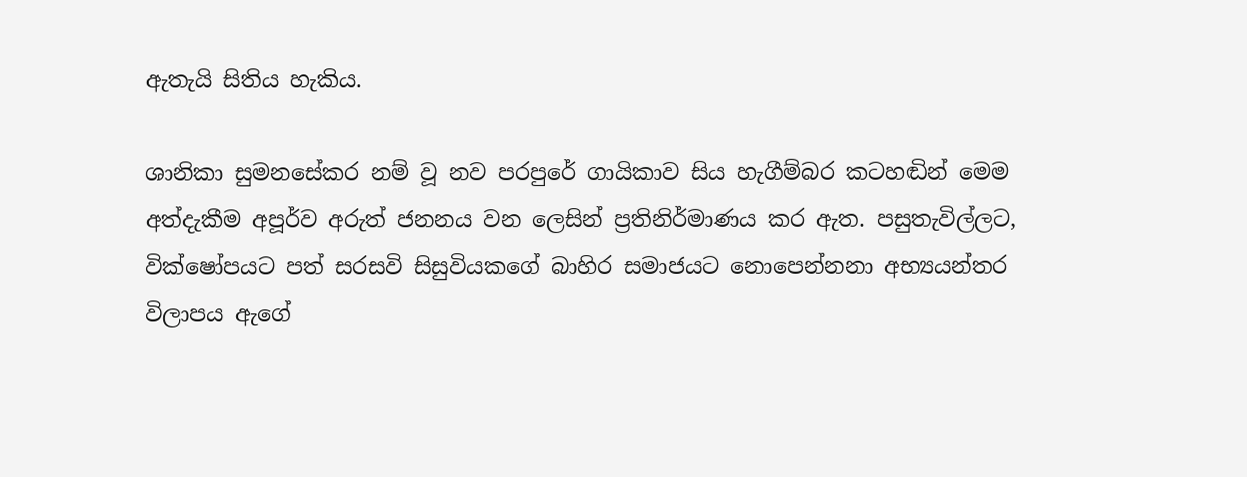ඇතැයි සිතිය හැකිය.

ශානිකා සුමනසේකර නම් වූ නව පරපුරේ ගායිකාව සිය හැගීම්බර කටහඬින් මෙම අත්දැකීම අපූර්ව අරුත් ජනනය වන ලෙසින් ප්‍රතිනිර්මාණය කර ඇත. පසුතැවිල්ලට, වික්ෂෝපයට පත් සරසවි සිසුවියකගේ බාහිර සමාජයට නොපෙන්නනා අභ්‍යයන්තර විලාපය ඇගේ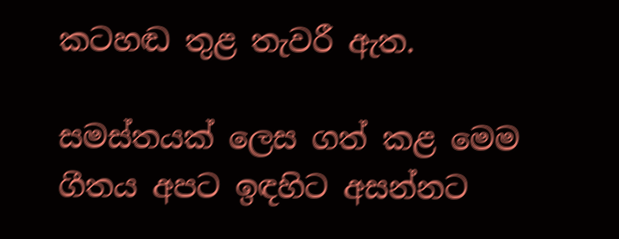කටහඬ තුළ තැවරී ඇත.

සමස්තයක් ලෙස ගත් කළ මෙම ගීතය අපට ඉඳහිට අසන්නට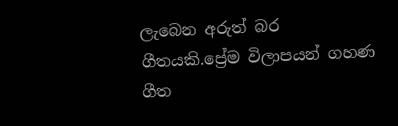ලැබෙන අරුත් බර ගීතයකි.ප්‍රේම විලාපයන් ගහණ ගීත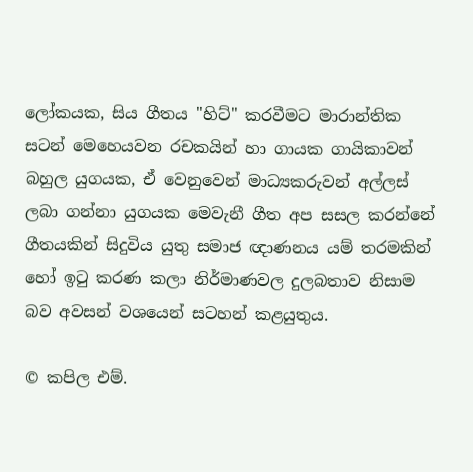ලෝකයක, සිය ගීතය "හිට්" කරවීමට මාරාන්තික සටන් මෙහෙයවන රචකයින් හා ගායක ගායිකාවන් බහුල යුගයක, ඒ වෙනුවෙන් මාධ්‍යකරුවන් අල්ලස් ලබා ගන්නා යුගයක මෙවැනී ගීත අප සසල කරන්නේ ගීතයකින් සිදුවිය යුතු සමාජ ඥාණනය යම් තරමකින් හෝ ඉටු කරණ කලා නිර්මාණවල දුලබතාව නිසාම බව අවසන් වශයෙන් සටහන් කළයුතුය.

© කපිල එම්.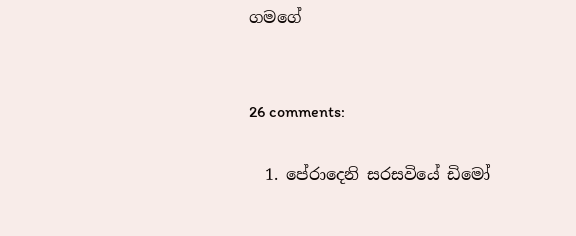ගමගේ


26 comments:

  1. පේරාදෙනි සරසවියේ ඩිමෝ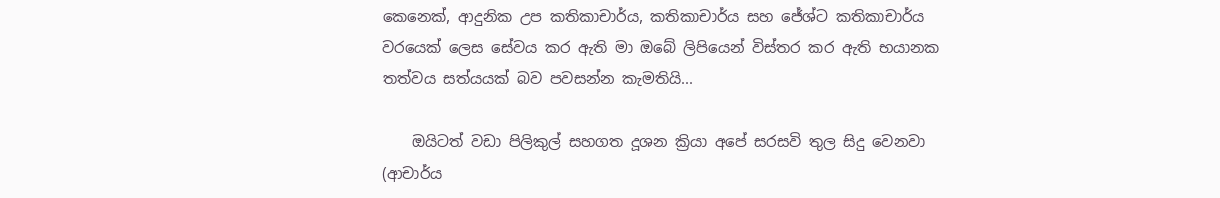කෙනෙක්, ආදුනික උප කතිකාචාර්ය, කතිකාචාර්ය සහ ජේශ්ට කතිකාචාර්ය වරයෙක් ලෙස සේවය කර ඇති මා ඔබේ ලිපියෙන් විස්තර කර ඇති භයානක තත්වය සත්යයක් බව පවසන්න කැමතියි...

    ඔයිටත් වඩා පිලිකුල් සහගත දූශන ක්‍රියා අපේ සරසවි තුල සිදු වෙනවා (ආචාර්ය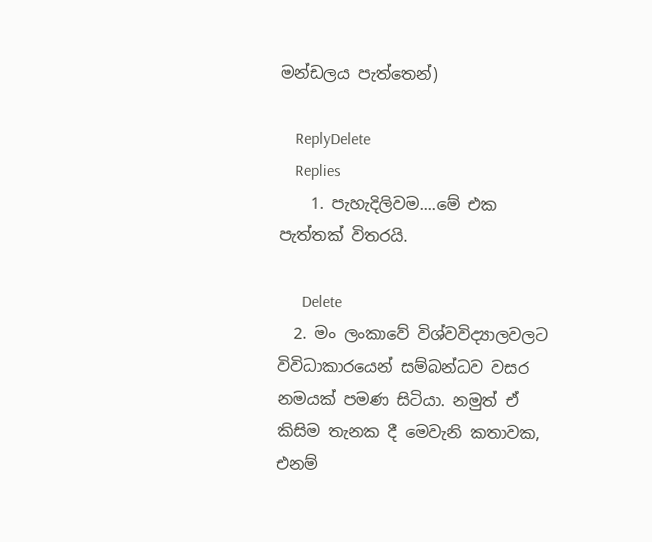මන්ඩලය පැත්තෙන්)

    ReplyDelete
    Replies
    1. පැහැදිලිවම....මේ එක පැත්තක් විතරයි.

      Delete
  2. මං ලංකාවේ විශ්වවිද්‍යාලවලට විවිධාකාරයෙන් සම්බන්ධව වසර නමයක් පමණ සිටියා. නමුත් ඒ කිසිම තැනක දී මෙවැනි කතාවක, එනම්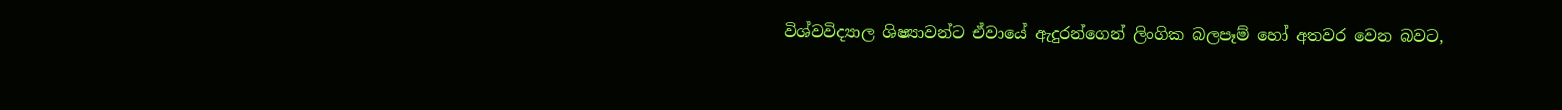විශ්වවිද්‍යාල ශිෂ්‍යාවන්ට ඒවායේ ඇදුරන්ගෙන් ලිංගික බලපෑම් හෝ අතවර වෙන බවට,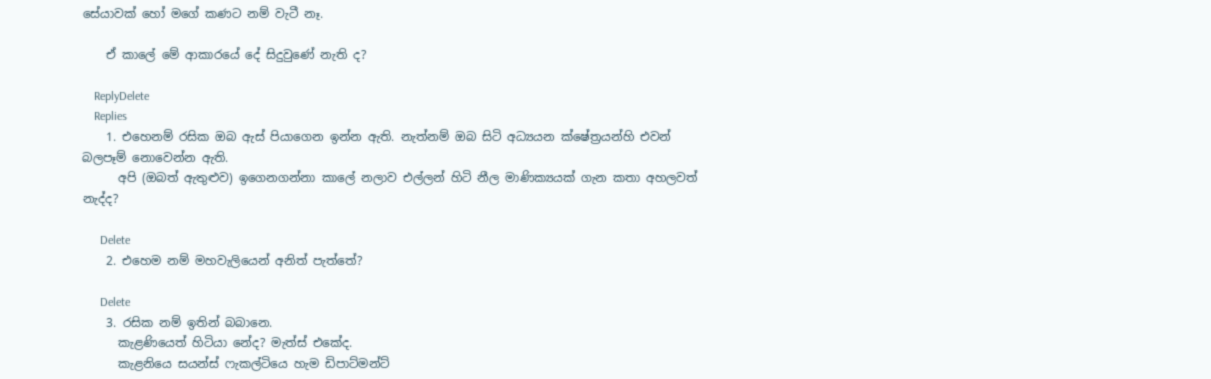සේයාවක් හෝ මගේ කණට නම් වැටී නෑ.

    ඒ කාලේ මේ ආකාරයේ දේ සිදුවුණේ නැති ද?

    ReplyDelete
    Replies
    1. එහෙනම් රසික ඔබ ඇස් පියාගෙන ඉන්න ඇති. නැත්නම් ඔබ සිටි අධ්‍යයන ක්ෂේත්‍රයන්හි එවන් බලපෑම් නොවෙන්න ඇති.
      අපි (ඔබත් ඇතුළුව) ඉගෙනගන්නා කාලේ නලාව එල්ලන් හිටි නීල මාණික්‍යයක් ගැන කතා අහලවත් නැද්ද?

      Delete
    2. එහෙම නම් මහවැලියෙන් අනිත් පැත්තේ?

      Delete
    3. රසික නම් ඉතින් බබානෙ.
      කැළණියෙත් හිටියා නේද? මැත්ස් එකේද.
      කැළනියෙ සයන්ස් ෆැකල්ටියෙ හැම ඩිපාට්මන්ට්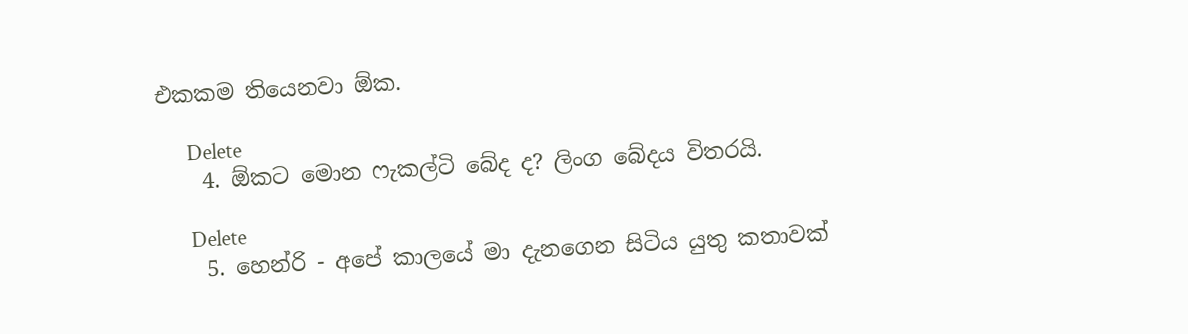එකකම තියෙනවා ඕක.

      Delete
    4. ඕකට මොන ෆැකල්ටි බේද ද? ලිංග බේදය විතරයි.

      Delete
    5. හෙන්රි - අපේ කාලයේ මා දැනගෙන සිටිය යුතු කතාවක්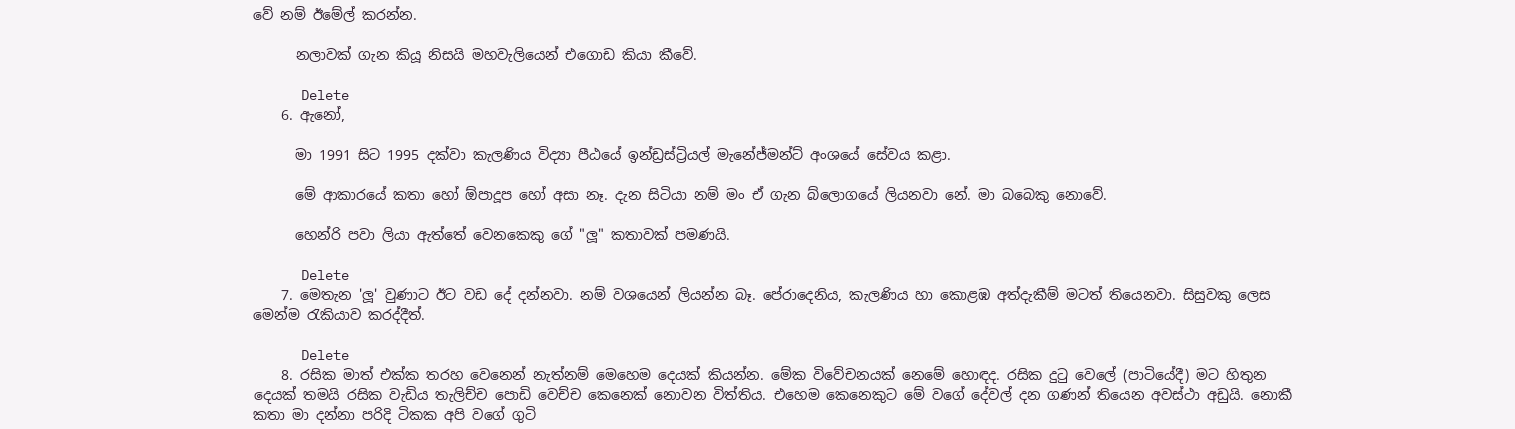වේ නම් ඊමේල් කරන්න.

      නලාවක් ගැන කියූ නිසයි මහවැලියෙන් එගොඩ කියා කීවේ.

      Delete
    6. ඇනෝ,

      මා 1991 සිට 1995 දක්වා කැලණිය විද්‍යා පීඨයේ ඉන්ඩ්‍රස්ට්‍රියල් මැනේජ්මන්ට් අංශයේ සේවය කළා.

      මේ ආකාරයේ කතා හෝ ඕපාදූප හෝ අසා නෑ. දැන සිටියා නම් මං ඒ ගැන බ්ලොගයේ ලියනවා නේ. මා බබෙකු නොවේ.

      හෙන්රි පවා ලියා ඇත්තේ වෙනකෙකු ගේ "ලූ" කතාවක් පමණයි.

      Delete
    7. මෙතැන 'ලූ' වුණාට ඊට වඩ දේ දන්නවා. නම් වශයෙන් ලියන්න බෑ. පේරාදෙනිය, කැලණිය හා කොළඹ අත්දැකීම් මටත් තියෙනවා. සිසුවකු ලෙස මෙන්ම රැකියාව කරද්දීත්.

      Delete
    8. රසික මාත් එක්ක තරහ වෙනෙන් නැත්නම් මෙහෙම දෙයක් කියන්න. මේක විවේචනයක් නෙමේ හොඳද. රසික දුටු වෙලේ (පාටියේදී) මට හිතුන දෙයක් තමයි රසික වැඩිය තැලිච්ච පොඩි වෙච්ච කෙනෙක් නොවන විත්තිය. එහෙම කෙනෙකුට මේ වගේ දේවල් දන ගණන් තියෙන අවස්ථා අඩුයි. නොකී කතා මා දන්නා පරිදි ටිකක අපි වගේ ගුටි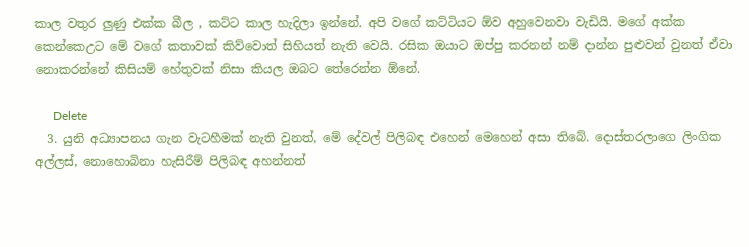කාල වතුර ලුණු එක්ක බීල , කට්ට කාල හැදිලා ඉන්නේ. අපි වගේ කට්ටියට ඕව අහුවෙනවා වැඩියි. මගේ අක්ක කෙන්කෙඋට මේ වගේ කතාවක් කිව්වොත් සිහියත් නැති වෙයි. රසික ඔයාට ඔප්පු කරනන් නම් දාන්න පුළුවන් වුනත් ඒවා නොකරන්නේ කිසියම් හේතුවක් නිසා කියල ඔබට තේරෙන්න ඕනේ.

      Delete
  3. යුනි අධ්‍යාපනය ගැන වැටහීමක් නැති වුනත්, මේ දේවල් පිලිබඳ එහෙන් මෙහෙන් අසා තිබේ. දොස්තරලාගෙ ලිංගික අල්ලස්, නොහොබිනා හැසිරීම් පිලිබඳ අහන්නත්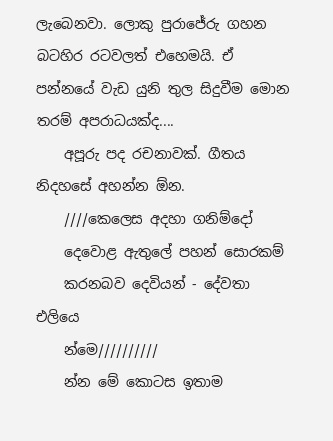ලැබෙනවා. ලොකු පුරාජේරු ගහන බටහිර රටවලත් එහෙමයි. ඒ පන්නයේ වැඩ යුනි තුල සිදුවීම මොන තරම් අපරාධයක්ද....
    අපූරු පද රචනාවක්. ගීතය නිදහසේ අහන්න ඕන.
    ////කෙලෙස අදහා ගනිම්දෝ
    දෙවොළ ඇතුලේ පහන් සොරකම්
    කරනබව දෙවියන් - දේවතා එලියෙ
    න්මෙ//////////
    න්න මේ කොටස ඉතාම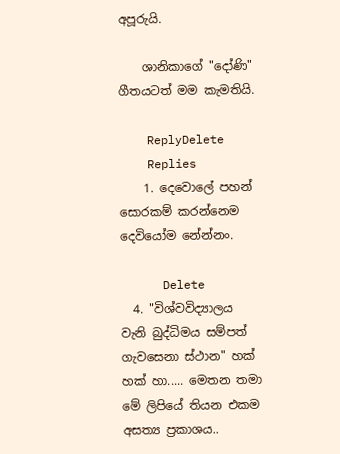අපූරුයි.

    ශානිකාගේ "දෝණි" ගීතයටත් මම කැමතියි.

    ReplyDelete
    Replies
    1. දෙවොලේ පහන් සොරකම් කරන්නෙම දෙවියෝම නේන්නං.

      Delete
  4. "විශ්වවිද්‍යාලය වැනි බුද්ධිමය සම්පත් ගැවසෙනා ස්ථාන" හක් හක් හා..... මෙතන තමා මේ ලිපියේ තියන එකම අසත්‍ය ප්‍රකාශය..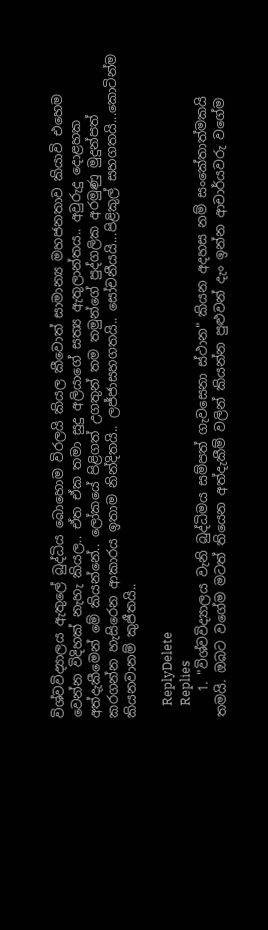විශ්වවිද්‍යාලය ඇතුලේ බුද්ධිය බොහොම විරලයි කියල කීවොත් සාමාන්‍ය මහජනතාව කියාවි එහෙම වෙන්න විදිහක් නැහැ කියල.. ඒත ඒක තමා සුදු අලියාගේ සත්‍ය ඇතුලාන්තය.. අවුරුදු දොළහක අත්දැකීමෙන් මේ කියන්නේ.. ලෝකයේ පිළිගත් උගතුන් තම තමුන්ගේ පුද්ගලික අරමුණු මුදුන්පත් කරගන්න හැසිරෙන ආකාරය ඉතාම නින්දිතයි.. ලජ්ජාසහගතයි.. සෝචනීයයි...පිළිකුල් සහගතයි...කොටින්ම කියනවානම් කුජීතයි..

    ReplyDelete
    Replies
    1. "විශ්වවිද්‍යාලය වැනි බුද්ධිමය සම්පත් ගැවසෙනා ස්ථාන" කියන අදහස නම් සංකේතාත්මකයි තමයි. ඔබට වගේම මටත් තියෙන අත්දැකීම් වලින් කියන්න පුළුවන් දැං ඉන්න ආචාර්යවරු වගේම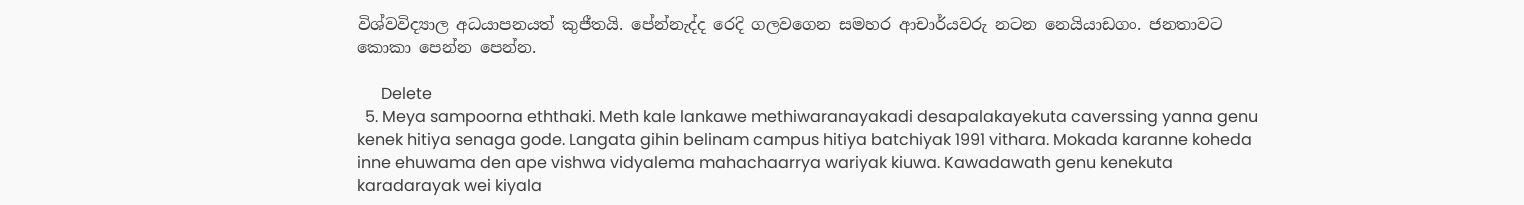විශ්වවිද්‍යාල අධයාපනයත් කුජීතයි. පේන්නැද්ද රෙදි ගලවගෙන සමහර ආචාර්යවරු නටන නෙයියාඩගං. ජනතාවට කොකා පෙන්න පෙන්න.

      Delete
  5. Meya sampoorna eththaki. Meth kale lankawe methiwaranayakadi desapalakayekuta caverssing yanna genu kenek hitiya senaga gode. Langata gihin belinam campus hitiya batchiyak 1991 vithara. Mokada karanne koheda inne ehuwama den ape vishwa vidyalema mahachaarrya wariyak kiuwa. Kawadawath genu kenekuta karadarayak wei kiyala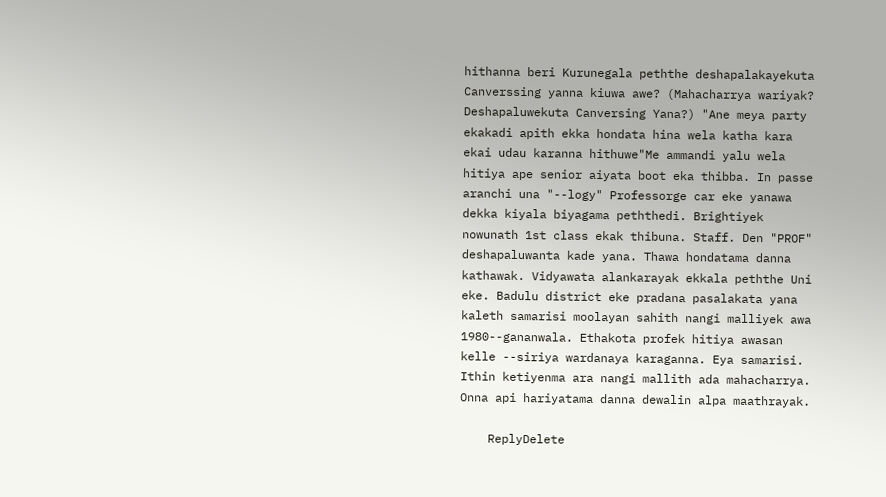hithanna beri Kurunegala peththe deshapalakayekuta Canverssing yanna kiuwa awe? (Mahacharrya wariyak? Deshapaluwekuta Canversing Yana?) "Ane meya party ekakadi apith ekka hondata hina wela katha kara ekai udau karanna hithuwe"Me ammandi yalu wela hitiya ape senior aiyata boot eka thibba. In passe aranchi una "--logy" Professorge car eke yanawa dekka kiyala biyagama peththedi. Brightiyek nowunath 1st class ekak thibuna. Staff. Den "PROF" deshapaluwanta kade yana. Thawa hondatama danna kathawak. Vidyawata alankarayak ekkala peththe Uni eke. Badulu district eke pradana pasalakata yana kaleth samarisi moolayan sahith nangi malliyek awa 1980--gananwala. Ethakota profek hitiya awasan kelle --siriya wardanaya karaganna. Eya samarisi. Ithin ketiyenma ara nangi mallith ada mahacharrya. Onna api hariyatama danna dewalin alpa maathrayak.

    ReplyDelete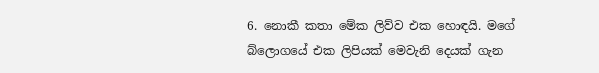6. නොකී කතා මේක ලිව්ව එක හොඳයි. මගේ බ්ලොගයේ එක ලිපියක් මෙවැනි දෙයක් ගැන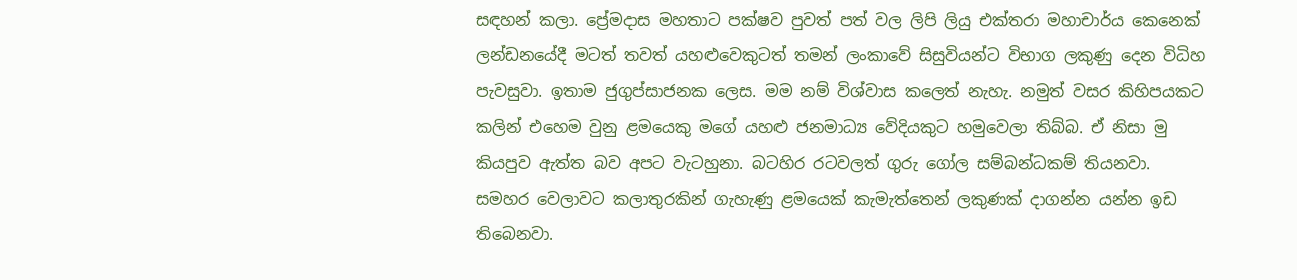සඳහන් කලා. ප්‍රේමදාස මහතාට පක්ෂව පුවත් පත් වල ලිපි ලියු එක්තරා මහාචාර්ය කෙනෙක් ලන්ඩනයේදී මටත් තවත් යහළුවෙකුටත් තමන් ලංකාවේ සිසුවියන්ට විභාග ලකුණු දෙන විධිහ පැවසුවා. ඉතාම ජුගුප්සාජනක ලෙස. මම නම් විශ්වාස කලෙත් නැහැ. නමුත් වසර කිහිපයකට කලින් එහෙම වුනු ළමයෙකු මගේ යහළු ජනමාධ්‍ය වේදියකුට හමුවෙලා තිබ්බ. ඒ නිසා මු කියපුව ඇත්ත බව අපට වැටහුනා. බටහිර රටවලත් ගුරු ගෝල සම්බන්ධකම් තියනවා. සමහර වෙලාවට කලාතුරකින් ගැහැණු ළමයෙක් කැමැත්තෙන් ලකුණක් දාගන්න යන්න ඉඩ තිබෙනවා.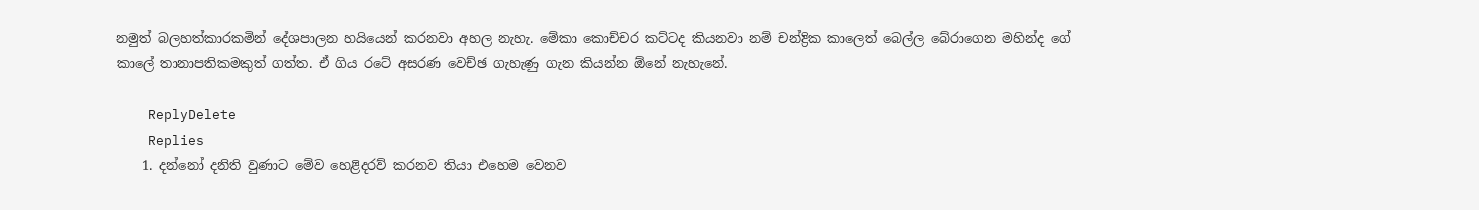නමුත් බලහත්කාරකමින් දේශපාලන හයියෙන් කරනවා අහල නැහැ. මේකා කොච්චර කට්ටද කියනවා නම් චන්ද්‍රික කාලෙත් බෙල්ල බේරාගෙන මහින්ද ගේ කාලේ තානාපතිකමකුත් ගත්ත. ඒ ගිය රටේ අසරණ වෙච්ඡ ගැහැණු ගැන කියන්න ඕනේ නැහැනේ.

    ReplyDelete
    Replies
    1. දන්නෝ දනිති වුණාට මේව හෙළිදරව් කරනව තියා එහෙම වෙනව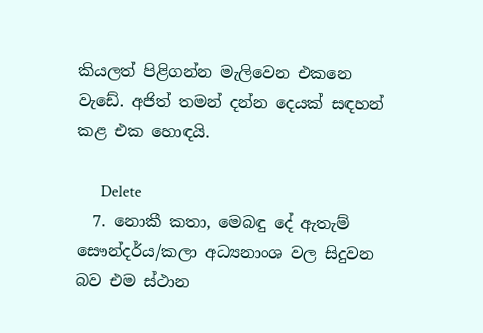කියලත් පිළිගන්න මැලිවෙන එකනෙ වැඩේ. අජිත් තමන් දන්න දෙයක් සඳහන් කළ එක හොඳයි.

      Delete
  7. නොකී කතා, මෙබඳු දේ ඇතැම් සෞන්දර්ය/කලා අධ්‍යනාංශ වල සිදුවන බව එම ස්ථාන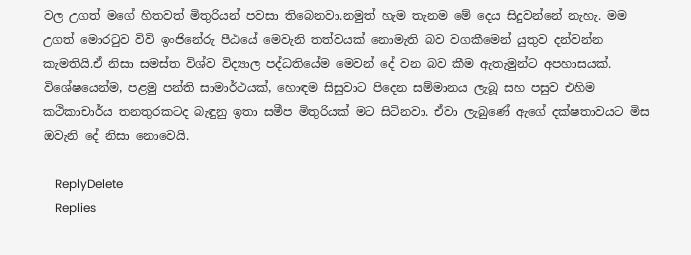වල උගත් මගේ හිතවත් මිතුරියන් පවසා තිබෙනවා.නමුත් හැම තැනම මේ දෙය සිදුවන්නේ නැහැ. මම උගත් මොරටුව විවි ඉංජිනේරු පීඨයේ මෙවැනි තත්වයක් නොමැති බව වගකීමෙන් යුතුව දන්වන්න කැමතියි.ඒ නිසා සමස්ත විශ්ව විද්‍යාල පද්ධතියේම මෙවන් දේ වන බව කීම ඇතැමුන්ට අපහාසයක්. විශේෂයෙන්ම, පළමු පන්ති සාමාර්ථයක්, හොඳම සිසුවාට පිදෙන සම්මානය ලැබූ සහ පසුව එහිම කථිකාචාර්ය තනතුරකටද බැඳුනු ඉතා සමීප මිතුරියක් මට සිටිනවා. ඒවා ලැබුණේ ඇගේ දක්ෂතාවයට මිස ඔවැනි දේ නිසා නොවෙයි.

    ReplyDelete
    Replies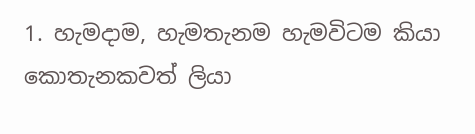1. හැමදාම, හැමතැනම හැමවිටම කියා කොතැනකවත් ලියා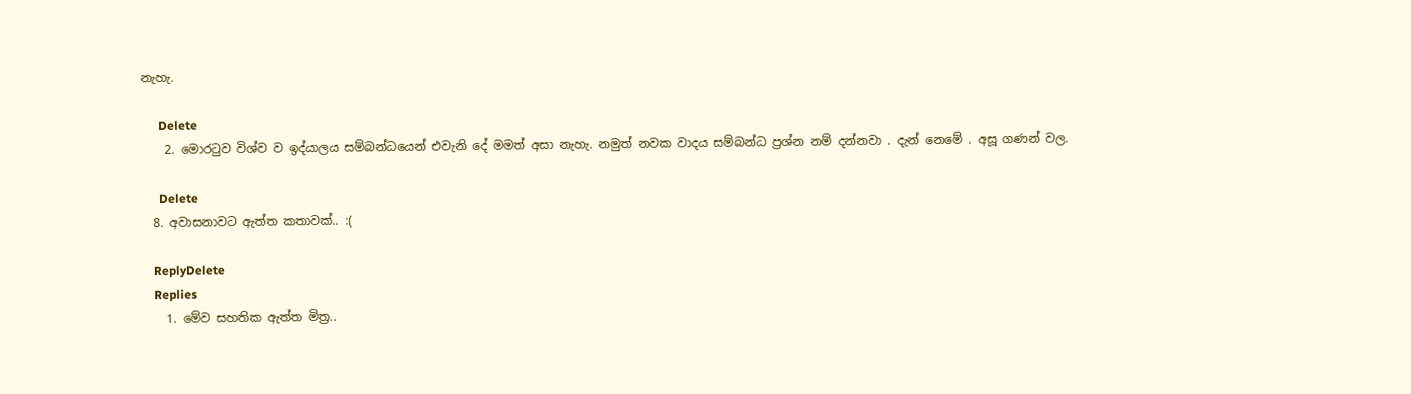නැහැ.

      Delete
    2. මොරටුව විශ්ව ව ඉද්යාලය සම්බන්ධයෙන් එවැනි දේ මමත් අසා නැහැ. නමුත් නවක වාදය සම්බන්ධ ප්‍රශ්න නම් දන්නවා . දැන් නෙමේ . අසූ ගණන් වල.

      Delete
  8. අවාසනාවට ඇත්ත කතාවක්.. :(

    ReplyDelete
    Replies
    1. මේව සහතික ඇත්ත මිත්‍ර..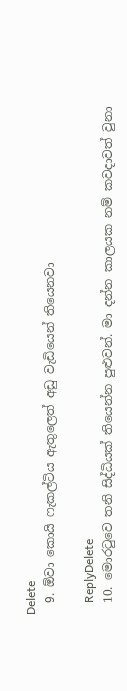Delete
  9. ඕවා කොයි ෆැකල්ටිය ඇතුලෙත් අඩු වැඩියෙන් තියෙනවා

    ReplyDelete
  10. මොරටුවෙ තනි සිද්ධියක් තියෙන්න පුළුවන්. මා දන්න කාලයක නම් කවදාවත් වුනා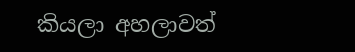කියලා අහලාවත්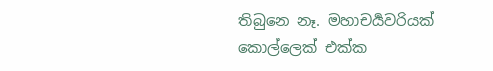තිබුනෙ නෑ. මහාචර්‍යවරියක් කොල්ලෙක් එක්ක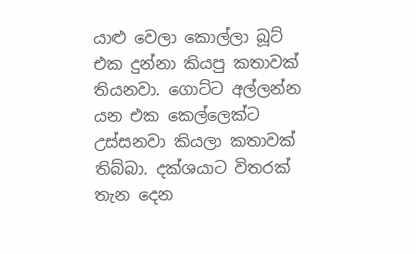යාළු වෙලා කොල්ලා බූට් එක දුන්නා කියපු කතාවක් තියනවා. ගොට්ට අල්ලන්න යන එක කෙල්ලෙක්ට උස්සනවා කියලා කතාවක් තිබ්බා. දක්ශයාට විතරක් තැන දෙන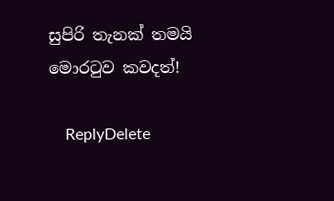සුපිරි තැනක් තමයි මොරටුව කවදත්!

    ReplyDelete